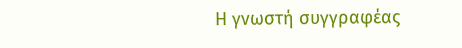Η γνωστή συγγραφέας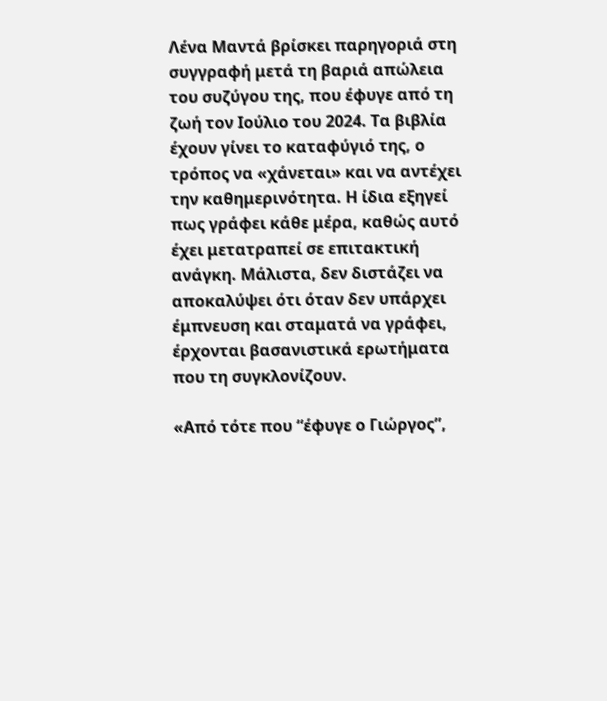Λένα Μαντά βρίσκει παρηγοριά στη συγγραφή μετά τη βαριά απώλεια του συζύγου της, που έφυγε από τη ζωή τον Ιούλιο του 2024. Τα βιβλία έχουν γίνει το καταφύγιό της, ο τρόπος να «χάνεται» και να αντέχει την καθημερινότητα. Η ίδια εξηγεί πως γράφει κάθε μέρα, καθώς αυτό έχει μετατραπεί σε επιτακτική ανάγκη. Μάλιστα, δεν διστάζει να αποκαλύψει ότι όταν δεν υπάρχει έμπνευση και σταματά να γράφει, έρχονται βασανιστικά ερωτήματα που τη συγκλονίζουν.

«Από τότε που “έφυγε ο Γιώργος”,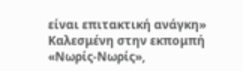είναι επιτακτική ανάγκη»
Καλεσμένη στην εκπομπή «Νωρίς-Νωρίς»,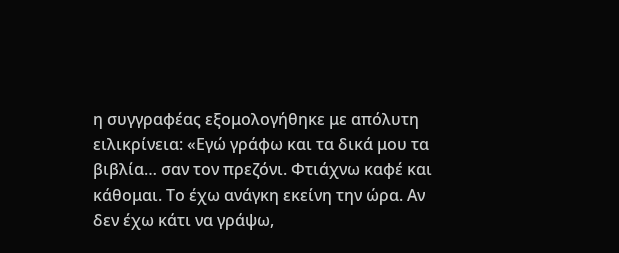η συγγραφέας εξομολογήθηκε με απόλυτη ειλικρίνεια: «Εγώ γράφω και τα δικά μου τα βιβλία… σαν τον πρεζόνι. Φτιάχνω καφέ και κάθομαι. Το έχω ανάγκη εκείνη την ώρα. Αν δεν έχω κάτι να γράψω,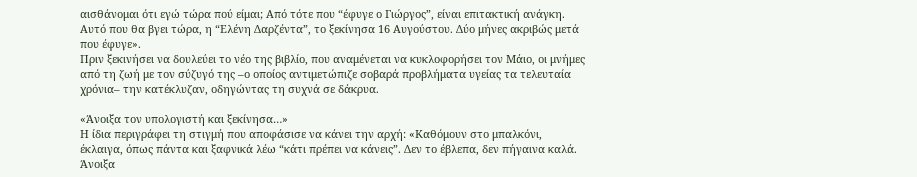αισθάνομαι ότι εγώ τώρα πού είμαι; Από τότε που “έφυγε ο Γιώργος”, είναι επιτακτική ανάγκη. Αυτό που θα βγει τώρα, η “Ελένη Δαρζέντα”, το ξεκίνησα 16 Αυγούστου. Δύο μήνες ακριβώς μετά που έφυγε».
Πριν ξεκινήσει να δουλεύει το νέο της βιβλίο, που αναμένεται να κυκλοφορήσει τον Μάιο, οι μνήμες από τη ζωή με τον σύζυγό της –ο οποίος αντιμετώπιζε σοβαρά προβλήματα υγείας τα τελευταία χρόνια– την κατέκλυζαν, οδηγώντας τη συχνά σε δάκρυα.

«Άνοιξα τον υπολογιστή και ξεκίνησα…»
Η ίδια περιγράφει τη στιγμή που αποφάσισε να κάνει την αρχή: «Καθόμουν στο μπαλκόνι, έκλαιγα, όπως πάντα και ξαφνικά λέω “κάτι πρέπει να κάνεις”. Δεν το έβλεπα, δεν πήγαινα καλά. Άνοιξα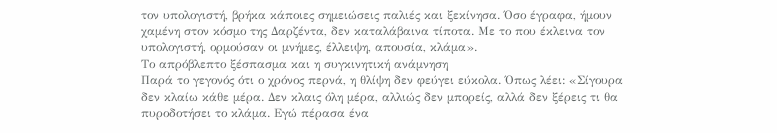τον υπολογιστή, βρήκα κάποιες σημειώσεις παλιές και ξεκίνησα. Όσο έγραφα, ήμουν χαμένη στον κόσμο της Δαρζέντα, δεν καταλάβαινα τίποτα. Με το που έκλεινα τον υπολογιστή, ορμούσαν οι μνήμες, έλλειψη, απουσία, κλάμα».
Το απρόβλεπτο ξέσπασμα και η συγκινητική ανάμνηση
Παρά το γεγονός ότι ο χρόνος περνά, η θλίψη δεν φεύγει εύκολα. Όπως λέει: «Σίγουρα δεν κλαίω κάθε μέρα. Δεν κλαις όλη μέρα, αλλιώς δεν μπορείς, αλλά δεν ξέρεις τι θα πυροδοτήσει το κλάμα. Εγώ πέρασα ένα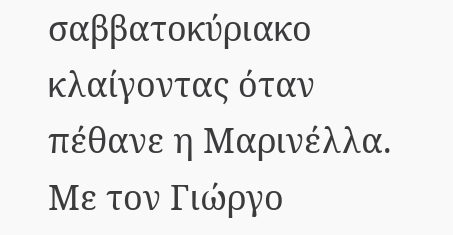σαββατοκύριακο κλαίγοντας όταν πέθανε η Μαρινέλλα. Με τον Γιώργο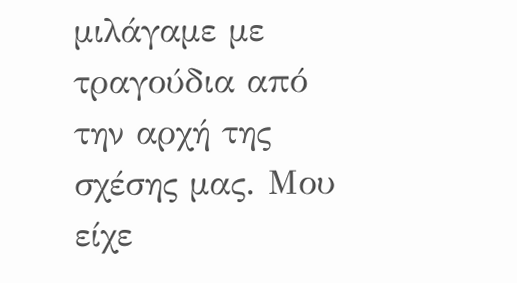μιλάγαμε με τραγούδια από την αρχή της σχέσης μας. Μου είχε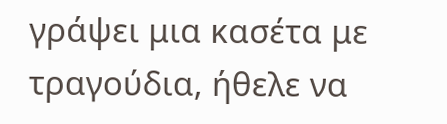γράψει μια κασέτα με τραγούδια, ήθελε να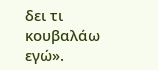δει τι κουβαλάω εγώ».